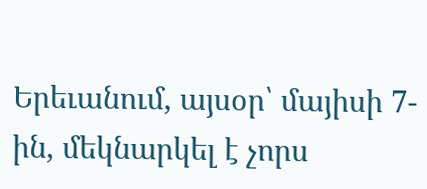Երեւանում, այսօր՝ մայիսի 7-ին, մեկնարկել է չորս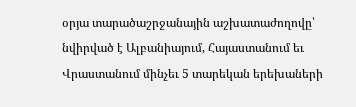օրյա տարածաշրջանային աշխատաժողովը՝ նվիրված է Ալբանիայում, Հայաստանում եւ Վրաստանում մինչեւ 5 տարեկան երեխաների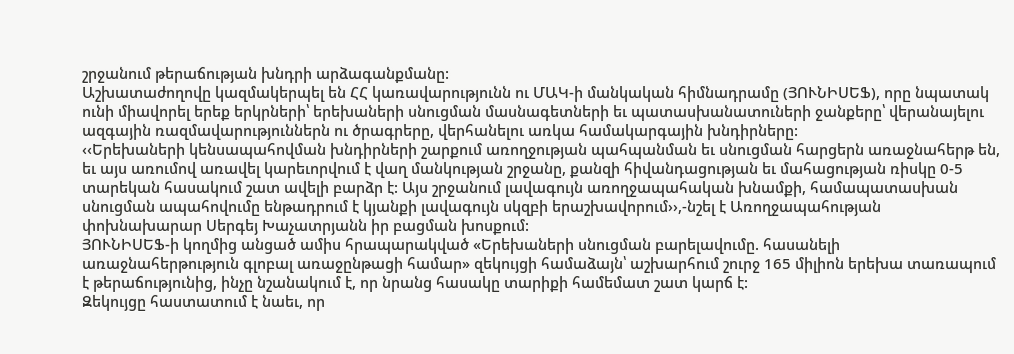շրջանում թերաճության խնդրի արձագանքմանը:
Աշխատաժողովը կազմակերպել են ՀՀ կառավարությունն ու ՄԱԿ-ի մանկական հիմնադրամը (ՅՈՒՆԻՍԵՖ), որը նպատակ ունի միավորել երեք երկրների՝ երեխաների սնուցման մասնագետների եւ պատասխանատուների ջանքերը՝ վերանայելու ազգային ռազմավարություններն ու ծրագրերը, վերհանելու առկա համակարգային խնդիրները:
‹‹Երեխաների կենսապահովման խնդիրների շարքում առողջության պահպանման եւ սնուցման հարցերն առաջնահերթ են, եւ այս առումով առավել կարեւորվում է վաղ մանկության շրջանը, քանզի հիվանդացության եւ մահացության ռիսկը 0-5 տարեկան հասակում շատ ավելի բարձր է: Այս շրջանում լավագույն առողջապահական խնամքի, համապատասխան սնուցման ապահովումը ենթադրում է կյանքի լավագույն սկզբի երաշխավորում››,-նշել է Առողջապահության փոխնախարար Սերգեյ Խաչատրյանն իր բացման խոսքում:
ՅՈՒՆԻՍԵՖ-ի կողմից անցած ամիս հրապարակված «Երեխաների սնուցման բարելավումը. հասանելի առաջնահերթություն գլոբալ առաջընթացի համար» զեկույցի համաձայն՝ աշխարհում շուրջ 165 միլիոն երեխա տառապում է թերաճությունից, ինչը նշանակում է, որ նրանց հասակը տարիքի համեմատ շատ կարճ է:
Զեկույցը հաստատում է նաեւ, որ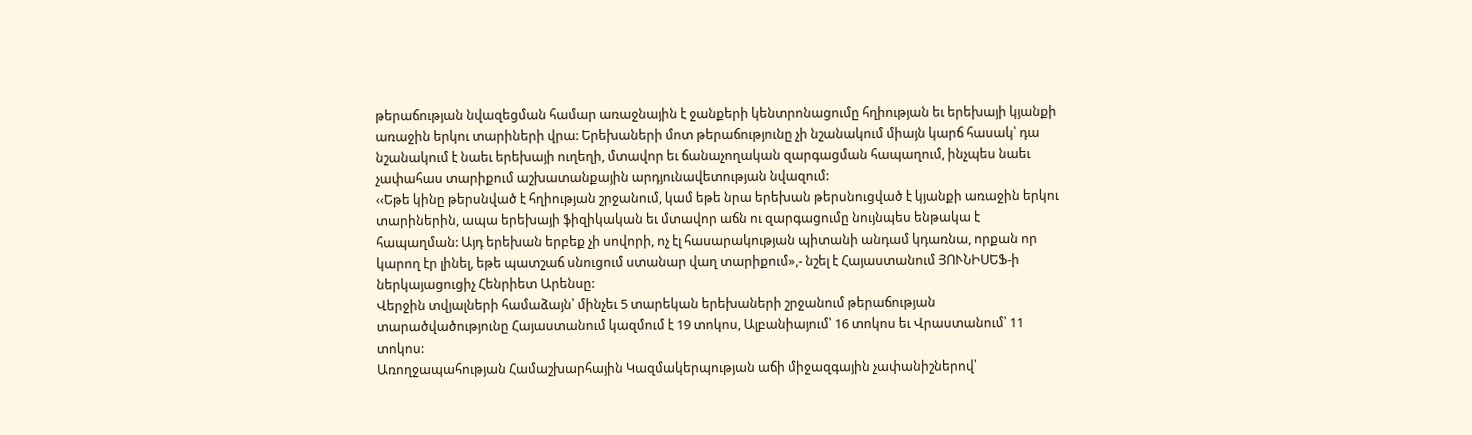թերաճության նվազեցման համար առաջնային է ջանքերի կենտրոնացումը հղիության եւ երեխայի կյանքի առաջին երկու տարիների վրա: Երեխաների մոտ թերաճությունը չի նշանակում միայն կարճ հասակ՝ դա նշանակում է նաեւ երեխայի ուղեղի, մտավոր եւ ճանաչողական զարգացման հապաղում, ինչպես նաեւ չափահաս տարիքում աշխատանքային արդյունավետության նվազում:
‹‹Եթե կինը թերսնված է հղիության շրջանում, կամ եթե նրա երեխան թերսնուցված է կյանքի առաջին երկու տարիներին, ապա երեխայի ֆիզիկական եւ մտավոր աճն ու զարգացումը նույնպես ենթակա է հապաղման: Այդ երեխան երբեք չի սովորի, ոչ էլ հասարակության պիտանի անդամ կդառնա, որքան որ կարող էր լինել, եթե պատշաճ սնուցում ստանար վաղ տարիքում»,- նշել է Հայաստանում ՅՈՒՆԻՍԵՖ-ի ներկայացուցիչ Հենրիետ Արենսը:
Վերջին տվյալների համաձայն՝ մինչեւ 5 տարեկան երեխաների շրջանում թերաճության տարածվածությունը Հայաստանում կազմում է 19 տոկոս, Ալբանիայում՝ 16 տոկոս եւ Վրաստանում՝ 11 տոկոս:
Առողջապահության Համաշխարհային Կազմակերպության աճի միջազգային չափանիշներով՝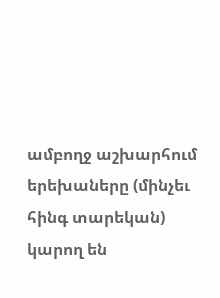ամբողջ աշխարհում երեխաները (մինչեւ հինգ տարեկան) կարող են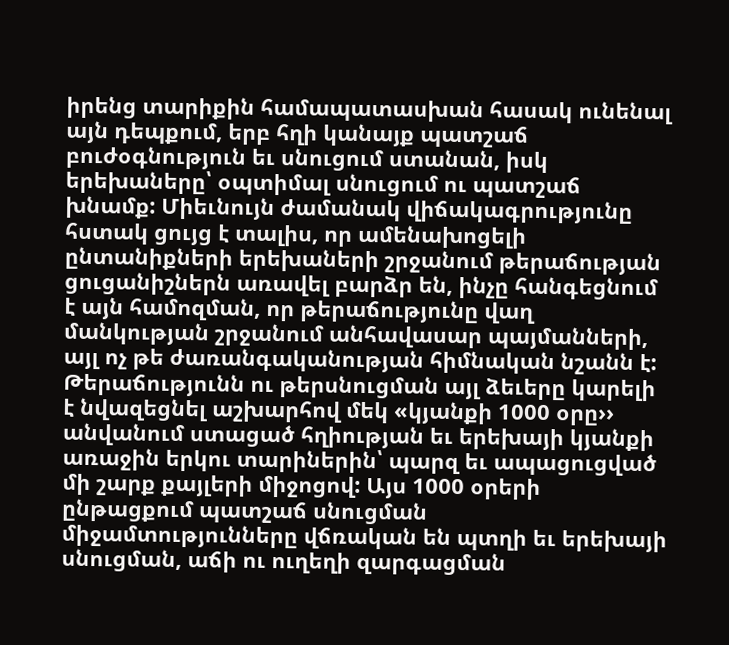իրենց տարիքին համապատասխան հասակ ունենալ այն դեպքում, երբ հղի կանայք պատշաճ բուժօգնություն եւ սնուցում ստանան, իսկ երեխաները՝ օպտիմալ սնուցում ու պատշաճ խնամք: Միեւնույն ժամանակ վիճակագրությունը հստակ ցույց է տալիս, որ ամենախոցելի ընտանիքների երեխաների շրջանում թերաճության ցուցանիշներն առավել բարձր են, ինչը հանգեցնում է այն համոզման, որ թերաճությունը վաղ մանկության շրջանում անհավասար պայմանների, այլ ոչ թե ժառանգականության հիմնական նշանն է:
Թերաճությունն ու թերսնուցման այլ ձեւերը կարելի է նվազեցնել աշխարհով մեկ «կյանքի 1000 օրը›› անվանում ստացած հղիության եւ երեխայի կյանքի առաջին երկու տարիներին՝ պարզ եւ ապացուցված մի շարք քայլերի միջոցով: Այս 1000 օրերի ընթացքում պատշաճ սնուցման միջամտությունները վճռական են պտղի եւ երեխայի սնուցման, աճի ու ուղեղի զարգացման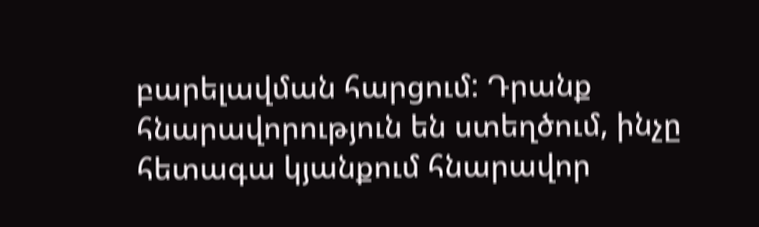բարելավման հարցում: Դրանք հնարավորություն են ստեղծում, ինչը հետագա կյանքում հնարավոր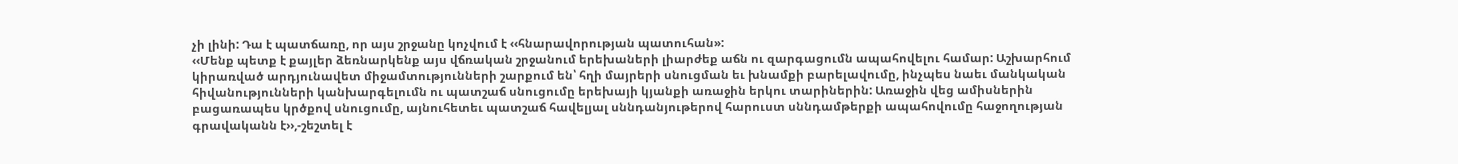չի լինի: Դա է պատճառը, որ այս շրջանը կոչվում է ‹‹հնարավորության պատուհան»:
‹‹Մենք պետք է քայլեր ձեռնարկենք այս վճռական շրջանում երեխաների լիարժեք աճն ու զարգացումն ապահովելու համար: Աշխարհում կիրառված արդյունավետ միջամտությունների շարքում են՝ հղի մայրերի սնուցման եւ խնամքի բարելավումը, ինչպես նաեւ մանկական հիվանությունների կանխարգելումն ու պատշաճ սնուցումը երեխայի կյանքի առաջին երկու տարիներին: Առաջին վեց ամիսներին բացառապես կրծքով սնուցումը, այնուհետեւ պատշաճ հավելյալ սննդանյութերով հարուստ սննդամթերքի ապահովումը հաջողության գրավականն է››,-շեշտել է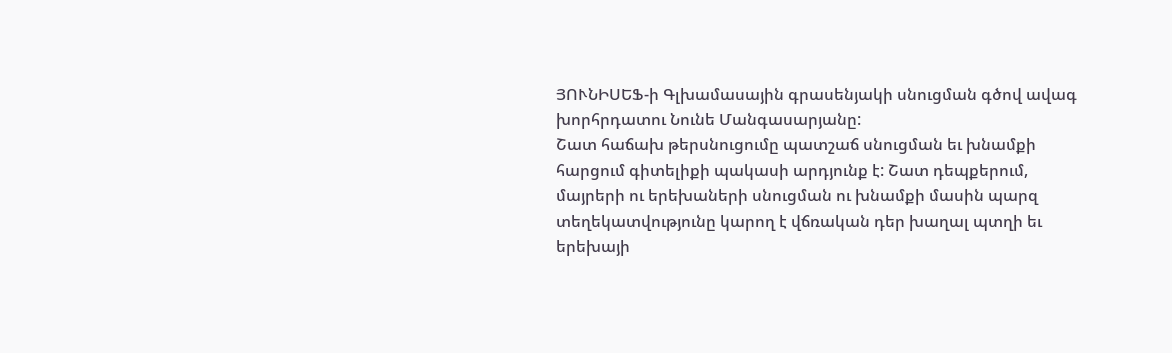ՅՈՒՆԻՍԵՖ-ի Գլխամասային գրասենյակի սնուցման գծով ավագ խորհրդատու Նունե Մանգասարյանը:
Շատ հաճախ թերսնուցումը պատշաճ սնուցման եւ խնամքի հարցում գիտելիքի պակասի արդյունք է: Շատ դեպքերում, մայրերի ու երեխաների սնուցման ու խնամքի մասին պարզ տեղեկատվությունը կարող է վճռական դեր խաղալ պտղի եւ երեխայի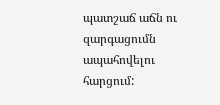պատշաճ աճն ու զարգացումն ապահովելու հարցում: